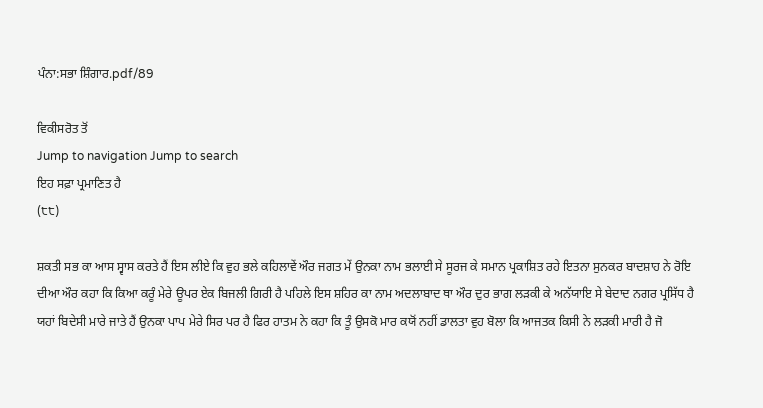ਪੰਨਾ:ਸਭਾ ਸ਼ਿੰਗਾਰ.pdf/89

ਵਿਕੀਸਰੋਤ ਤੋਂ
Jump to navigation Jump to search
ਇਹ ਸਫ਼ਾ ਪ੍ਰਮਾਣਿਤ ਹੈ
(੮੮)

ਸ਼ਕਤੀ ਸਭ ਕਾ ਆਸ ਸ੍ਵਾਸ ਕਰਤੇ ਹੈਂ ਇਸ ਲੀਏ ਕਿ ਵੁਹ ਭਲੇ ਕਹਿਲਾਵੇਂ ਔਰ ਜਗਤ ਮੇਂ ਉਨਕਾ ਨਾਮ ਭਲਾਈ ਸੇ ਸੂਰਜ ਕੇ ਸਮਾਨ ਪ੍ਰਕਾਸ਼ਿਤ ਰਹੇ ਇਤਨਾ ਸੁਨਕਰ ਬਾਦਸ਼ਾਹ ਨੇ ਰੋਇ ਦੀਆ ਔਰ ਕਹਾ ਕਿ ਕਿਆ ਕਰੂੰ ਮੇਰੇ ਊਪਰ ਏਕ ਬਿਜਲੀ ਗਿਰੀ ਹੈ ਪਹਿਲੇ ਇਸ ਸ਼ਹਿਰ ਕਾ ਨਾਮ ਅਦਲਾਬਾਦ ਥਾ ਔਰ ਦੁਰ ਭਾਗ ਲੜਕੀ ਕੇ ਅਨੱਯਾਇ ਸੇ ਬੇਦਾਦ ਨਗਰ ਪ੍ਰਸਿੱਧ ਹੈ ਯਹਾਂ ਬਿਦੇਸੀ ਮਾਰੇ ਜਾਤੇ ਹੈਂ ਉਨਕਾ ਪਾਪ ਮੇਰੇ ਸਿਰ ਪਰ ਹੈ ਫਿਰ ਹਾਤਮ ਨੇ ਕਹਾ ਕਿ ਤੂੰ ਉਸਕੋ ਮਾਰ ਕਯੋਂ ਨਹੀਂ ਡਾਲਤਾ ਵੁਹ ਬੋਲਾ ਕਿ ਆਜਤਕ ਕਿਸੀ ਨੇ ਲੜਕੀ ਮਾਰੀ ਹੈ ਜੋ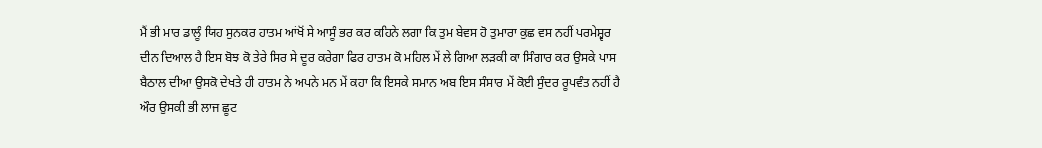ਮੈਂ ਭੀ ਮਾਰ ਡਾਲੂੰ ਯਿਹ ਸੁਨਕਰ ਹਾਤਮ ਆਂਖੋਂ ਸੇ ਆਸੂੰ ਭਰ ਕਰ ਕਹਿਨੇ ਲਗਾ ਕਿ ਤੁਮ ਬੇਵਸ ਹੋ ਤੁਮਾਰਾ ਕੁਛ ਵਸ ਨਹੀਂ ਪਰਮੇਸ਼੍ਵਰ ਦੀਨ ਦਿਆਲ ਹੈ ਇਸ ਬੋਝ ਕੋ ਤੇਰੇ ਸਿਰ ਸੇ ਦੂਰ ਕਰੇਗਾ ਫਿਰ ਹਾਤਮ ਕੋ ਮਹਿਲ ਮੇਂ ਲੇ ਗਿਆ ਲੜਕੀ ਕਾ ਸਿੰਗਾਰ ਕਰ ਉਸਕੇ ਪਾਸ ਬੈਠਾਲ ਦੀਆ ਉਸਕੋ ਦੇਖਤੇ ਹੀ ਹਾਤਮ ਨੇ ਅਪਨੇ ਮਨ ਮੇਂ ਕਹਾ ਕਿ ਇਸਕੇ ਸਮਾਨ ਅਬ ਇਸ ਸੰਸਾਰ ਮੇਂ ਕੋਈ ਸੁੰਦਰ ਰੂਪਵੰਤ ਨਹੀਂ ਹੈ ਔਰ ਉਸਕੀ ਭੀ ਲਾਜ ਛੂਟ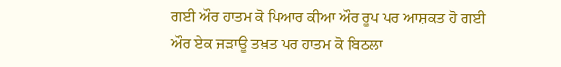ਗਈ ਔਰ ਹਾਤਮ ਕੋ ਪਿਆਰ ਕੀਆ ਔਰ ਰੂਪ ਪਰ ਆਸ਼ਕਤ ਹੋ ਗਈ ਔਰ ਏਕ ਜੜਾਊ ਤਖ਼ਤ ਪਰ ਹਾਤਮ ਕੋ ਬਿਠਲਾ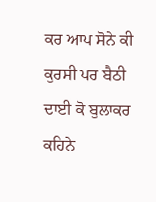ਕਰ ਆਪ ਸੋਨੇ ਕੀ ਕੁਰਸੀ ਪਰ ਬੈਠੀ ਦਾਈ ਕੋ ਬੁਲਾਕਰ ਕਹਿਨੇ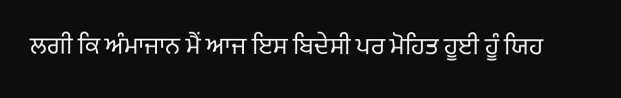ਲਗੀ ਕਿ ਅੰਮਾਜਾਨ ਮੈਂ ਆਜ ਇਸ ਬਿਦੇਸੀ ਪਰ ਮੋਹਿਤ ਹੂਈ ਹੂੰ ਯਿਹ